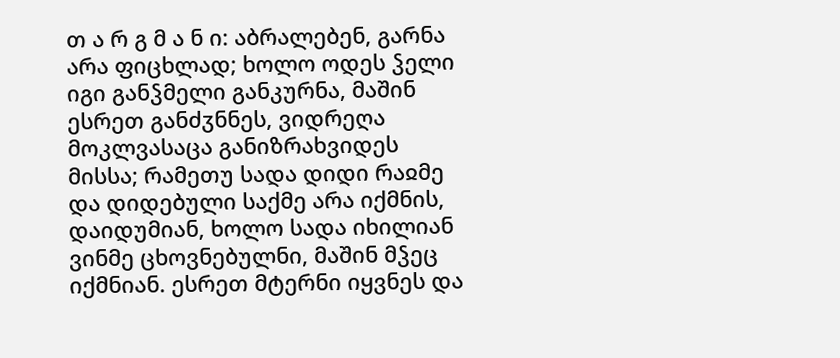თ ა რ გ მ ა ნ ი: აბრალებენ, გარნა არა ფიცხლად; ხოლო ოდეს ჴელი იგი განჴმელი განკურნა, მაშინ ესრეთ განძჳნნეს, ვიდრეღა მოკლვასაცა განიზრახვიდეს მისსა; რამეთუ სადა დიდი რაჲმე და დიდებული საქმე არა იქმნის, დაიდუმიან, ხოლო სადა იხილიან ვინმე ცხოვნებულნი, მაშინ მჴეც იქმნიან. ესრეთ მტერნი იყვნეს და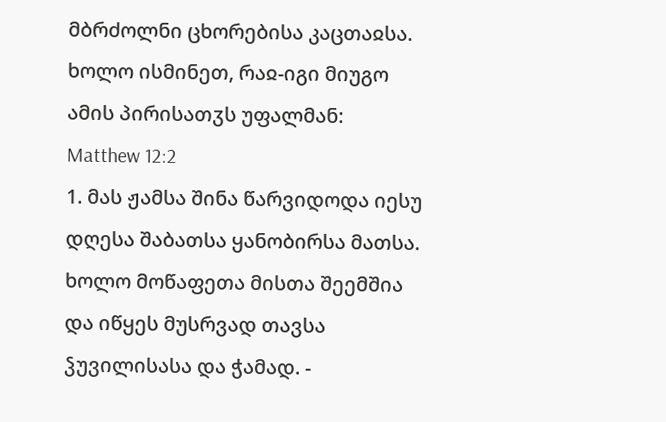მბრძოლნი ცხორებისა კაცთაჲსა. ხოლო ისმინეთ, რაჲ-იგი მიუგო ამის პირისათჳს უფალმან:
Matthew 12:2
1. მას ჟამსა შინა წარვიდოდა იესუ დღესა შაბათსა ყანობირსა მათსა. ხოლო მოწაფეთა მისთა შეემშია და იწყეს მუსრვად თავსა ჴუვილისასა და ჭამად. -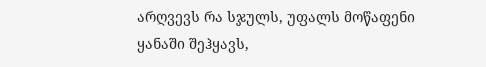არღვევს რა სჯულს, უფალს მოწაფენი ყანაში შეჰყავს,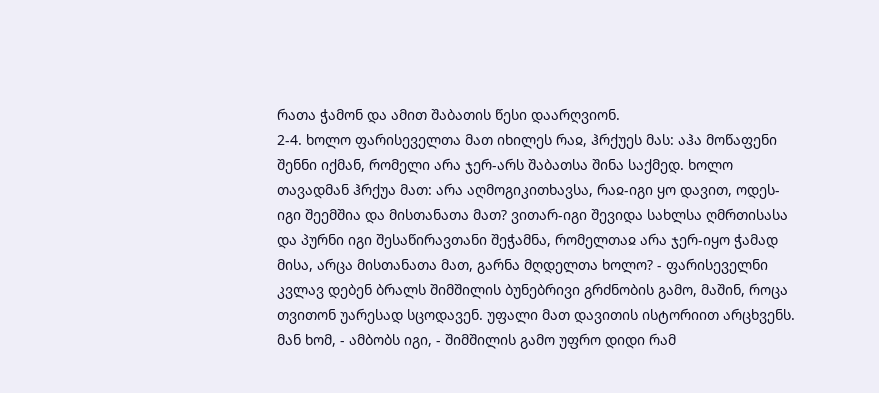რათა ჭამონ და ამით შაბათის წესი დაარღვიონ.
2-4. ხოლო ფარისეველთა მათ იხილეს რაჲ, ჰრქუეს მას: აჰა მოწაფენი შენნი იქმან, რომელი არა ჯერ-არს შაბათსა შინა საქმედ. ხოლო თავადმან ჰრქუა მათ: არა აღმოგიკითხავსა, რაჲ-იგი ყო დავით, ოდეს-იგი შეემშია და მისთანათა მათ? ვითარ-იგი შევიდა სახლსა ღმრთისასა და პურნი იგი შესაწირავთანი შეჭამნა, რომელთაჲ არა ჯერ-იყო ჭამად მისა, არცა მისთანათა მათ, გარნა მღდელთა ხოლო? - ფარისეველნი კვლავ დებენ ბრალს შიმშილის ბუნებრივი გრძნობის გამო, მაშინ, როცა თვითონ უარესად სცოდავენ. უფალი მათ დავითის ისტორიით არცხვენს. მან ხომ, - ამბობს იგი, - შიმშილის გამო უფრო დიდი რამ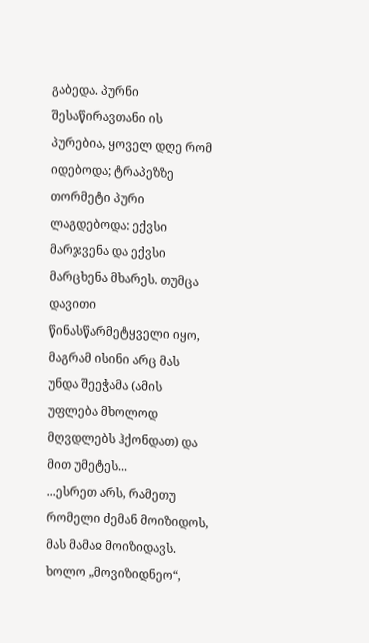გაბედა. პურნი შესაწირავთანი ის პურებია, ყოველ დღე რომ იდებოდა; ტრაპეზზე თორმეტი პური ლაგდებოდა: ექვსი მარჯვენა და ექვსი მარცხენა მხარეს. თუმცა დავითი წინასწარმეტყველი იყო, მაგრამ ისინი არც მას უნდა შეეჭამა (ამის უფლება მხოლოდ მღვდლებს ჰქონდათ) და მით უმეტეს...
...ესრეთ არს, რამეთუ რომელი ძემან მოიზიდოს, მას მამაჲ მოიზიდავს. ხოლო „მოვიზიდნეო“,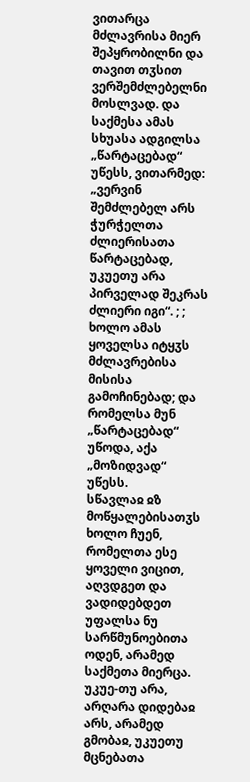ვითარცა მძლავრისა მიერ შეპყრობილნი და თავით თჳსით ვერშემძლებელნი მოსლვად. და საქმესა ამას სხუასა ადგილსა „წარტაცებად“ უწესს, ვითარმედ: „ვერვინ შემძლებელ არს ჭურჭელთა ძლიერისათა წარტაცებად, უკუეთუ არა პირველად შეკრას ძლიერი იგი“. ; ; ხოლო ამას ყოველსა იტყჳს მძლავრებისა მისისა გამოჩინებად; და რომელსა მუნ „წარტაცებად“ უწოდა, აქა „მოზიდვად“ უწესს.
სწავლაჲ ჲზ მოწყალებისათჳს
ხოლო ჩუენ, რომელთა ესე ყოველი ვიცით, აღვდგეთ და ვადიდებდეთ უფალსა ნუ სარწმუნოებითა ოდენ, არამედ საქმეთა მიერცა. უკუე-თუ არა, არღარა დიდებაჲ არს, არამედ გმობაჲ, უკუეთუ მცნებათა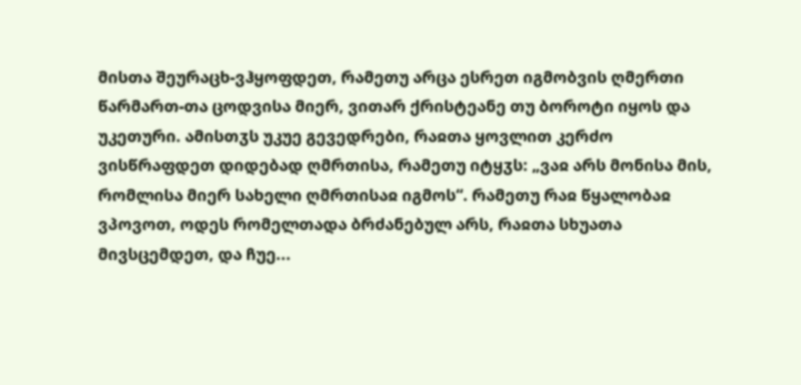მისთა შეურაცხ-ვჰყოფდეთ, რამეთუ არცა ესრეთ იგმობვის ღმერთი წარმართ-თა ცოდვისა მიერ, ვითარ ქრისტეანე თუ ბოროტი იყოს და უკეთური. ამისთჳს უკუე გევედრები, რაჲთა ყოვლით კერძო ვისწრაფდეთ დიდებად ღმრთისა, რამეთუ იტყჳს: „ვაჲ არს მონისა მის, რომლისა მიერ სახელი ღმრთისაჲ იგმოს“. რამეთუ რაჲ წყალობაჲ ვპოვოთ, ოდეს რომელთადა ბრძანებულ არს, რაჲთა სხუათა მივსცემდეთ, და ჩუე...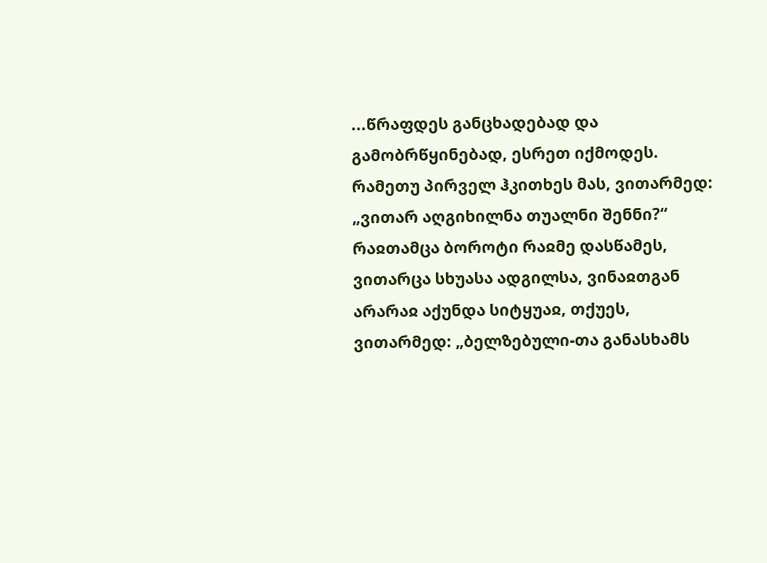...წრაფდეს განცხადებად და გამობრწყინებად, ესრეთ იქმოდეს. რამეთუ პირველ ჰკითხეს მას, ვითარმედ: „ვითარ აღგიხილნა თუალნი შენნი?“ რაჲთამცა ბოროტი რაჲმე დასწამეს, ვითარცა სხუასა ადგილსა, ვინაჲთგან არარაჲ აქუნდა სიტყუაჲ, თქუეს, ვითარმედ: „ბელზებული-თა განასხამს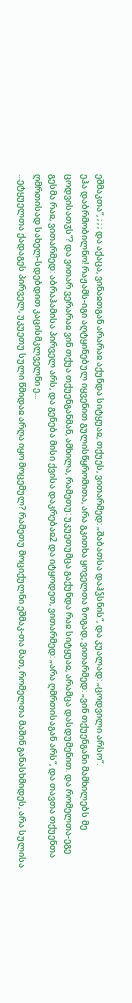ეშმაკთა“, ; ; ; და აქაცა, ვინაჲთგან არარაჲ აქუნდა სიტყუაჲ, თქუეს, ვითარმედ: „შაბათსა დაჰჴსნის“, და კუალად: „ცოდვილი არსო“.
ეჰა დაბრმობილნო! რაჟამს-იგი აღტყინებულ იყვენით გულისწყრომითა, არა გკითხა ყოველთა ზოგად, ვითარმედ: „ვინ თქუენგანი მამხილებს მე ცოდვისათჳს“? და ვითარ ვერარაჲ ვინ თქუა თქუენგანმან, ამხილა, რამეთუ: უკუეთუმცა გაქუნდა რაჲ სიტყუაჲ, არამცა დასდუმენით. და რომელთა-ეგე გესმა რაჲ, ვითარმედ: აბრაჰამისა პირველ არს, და გენება მისი ქვისა დაკრებაჲ2 და იტყოდეთ, ვითარმედ: „არა ღმრთისაგან არს“, და თავთა თქუენთა ღმრთისად სახელ-სდებდით კაცისმკლველნი ე...
...ეტყუელთა ქადაგეს პირველ, უკუეთუ სული წმიდაჲ არღა იყო მოცემულ? რამეთუ მოციქულნი ეშმაკ-თა მათ, რომელთა მაშინ განასხმიდეს, არა სულისა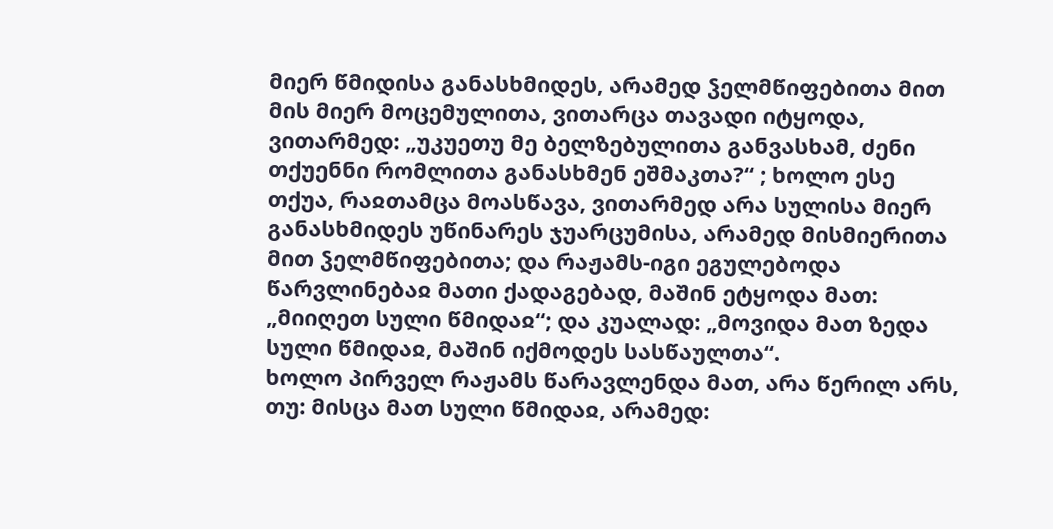მიერ წმიდისა განასხმიდეს, არამედ ჴელმწიფებითა მით მის მიერ მოცემულითა, ვითარცა თავადი იტყოდა, ვითარმედ: „უკუეთუ მე ბელზებულითა განვასხამ, ძენი თქუენნი რომლითა განასხმენ ეშმაკთა?“ ; ხოლო ესე თქუა, რაჲთამცა მოასწავა, ვითარმედ არა სულისა მიერ განასხმიდეს უწინარეს ჯუარცუმისა, არამედ მისმიერითა მით ჴელმწიფებითა; და რაჟამს-იგი ეგულებოდა წარვლინებაჲ მათი ქადაგებად, მაშინ ეტყოდა მათ: „მიიღეთ სული წმიდაჲ“; და კუალად: „მოვიდა მათ ზედა სული წმიდაჲ, მაშინ იქმოდეს სასწაულთა“.
ხოლო პირველ რაჟამს წარავლენდა მათ, არა წერილ არს, თუ: მისცა მათ სული წმიდაჲ, არამედ: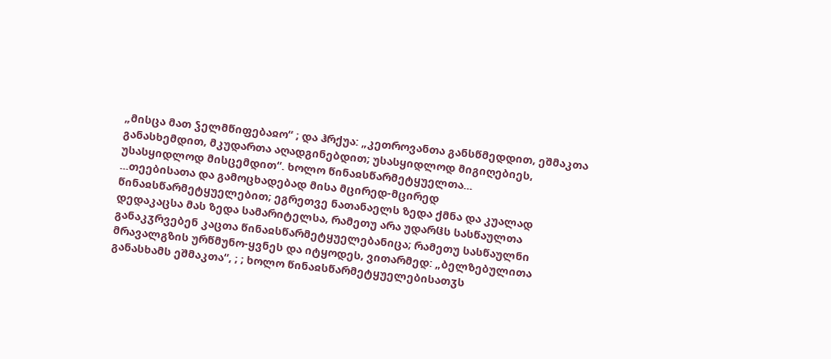„მისცა მათ ჴელმწიფებაჲო“ ; და ჰრქუა: „კეთროვანთა განსწმედდით, ეშმაკთა განასხემდით, მკუდართა აღადგინებდით; უსასყიდლოდ მიგიღებიეს, უსასყიდლოდ მისცემდით“. ხოლო წინაჲსწარმეტყუელთა...
...თეებისათა და გამოცხადებად მისა მცირედ-მცირედ წინაჲსწარმეტყუელებით; ეგრეთვე ნათანაელს ზედა ქმნა და კუალად დედაკაცსა მას ზედა სამარიტელსა, რამეთუ არა უდარჱს სასწაულთა განაკჳრვებენ კაცთა წინაჲსწარმეტყუელებანიცა; რამეთუ სასწაულნი მრავალგზის ურწმუნო-ყვნეს და იტყოდეს, ვითარმედ: „ბელზებულითა განასხამს ეშმაკთა“, ; ; ხოლო წინაჲსწარმეტყუელებისათჳს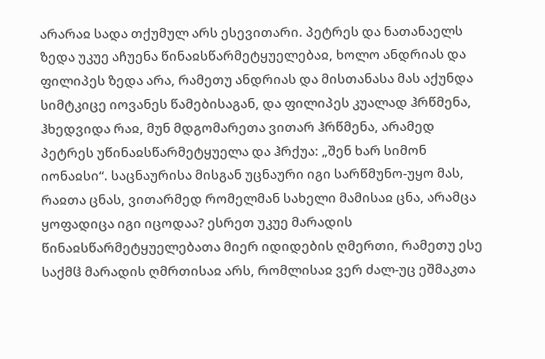არარაჲ სადა თქუმულ არს ესევითარი. პეტრეს და ნათანაელს ზედა უკუე აჩუენა წინაჲსწარმეტყუელებაჲ, ხოლო ანდრიას და ფილიპეს ზედა არა, რამეთუ ანდრიას და მისთანასა მას აქუნდა სიმტკიცე იოვანეს წამებისაგან, და ფილიპეს კუალად ჰრწმენა, ჰხედვიდა რაჲ, მუნ მდგომარეთა ვითარ ჰრწმენა, არამედ პეტრეს უწინაჲსწარმეტყუელა და ჰრქუა: „შენ ხარ სიმონ იონაჲსი“. საცნაურისა მისგან უცნაური იგი სარწმუნო-უყო მას, რაჲთა ცნას, ვითარმედ რომელმან სახელი მამისაჲ ცნა, არამცა ყოფადიცა იგი იცოდაა? ესრეთ უკუე მარადის წინაჲსწარმეტყუელებათა მიერ იდიდების ღმერთი, რამეთუ ესე საქმჱ მარადის ღმრთისაჲ არს, რომლისაჲ ვერ ძალ-უც ეშმაკთა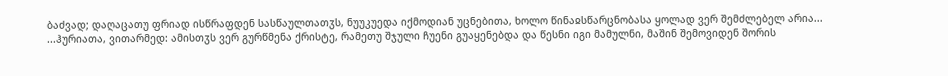ბაძვად; დაღაცათუ ფრიად ისწრაფდენ სასწაულთათჳს, ნუუკუედა იქმოდიან უცნებითა, ხოლო წინაჲსწარცნობასა ყოლად ვერ შემძლებელ არია...
...ჰურიათა, ვითარმედ: ამისთჳს ვერ გურწმენა ქრისტე, რამეთუ შჯული ჩუენი გუაყენებდა და წესნი იგი მამულნი, მაშინ შემოვიდენ შორის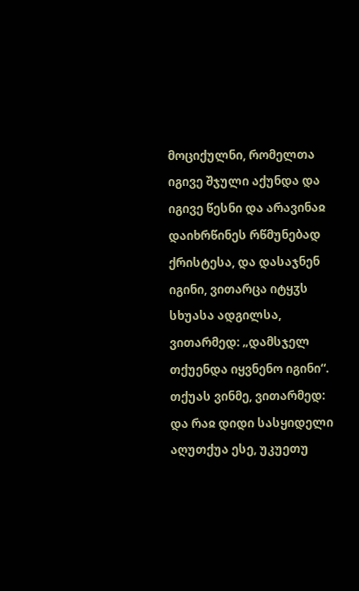მოციქულნი, რომელთა იგივე შჯული აქუნდა და იგივე წესნი და არავინაჲ დაიხრწინეს რწმუნებად ქრისტესა, და დასაჯნენ იგინი, ვითარცა იტყჳს სხუასა ადგილსა, ვითარმედ: „დამსჯელ თქუენდა იყვნენო იგინი“. თქუას ვინმე, ვითარმედ: და რაჲ დიდი სასყიდელი აღუთქუა ესე, უკუეთუ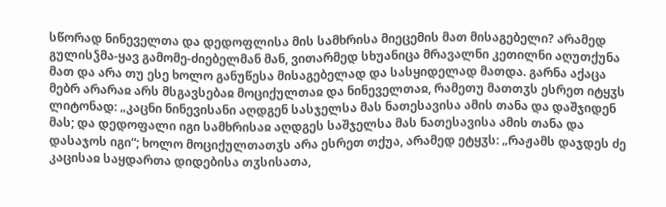სწორად ნინეველთა და დედოფლისა მის სამხრისა მიეცემის მათ მისაგებელი? არამედ გულისჴმა-ყავ გამომე-ძიებელმან მან, ვითარმედ სხუანიცა მრავალნი კეთილნი აღუთქუნა მათ და არა თუ ესე ხოლო განუწესა მისაგებელად და სასყიდელად მათდა. გარნა აქაცა მებრ არარაჲ არს მსგავსებაჲ მოციქულთაჲ და ნინეველთაჲ, რამეთუ მათთჳს ესრეთ იტყჳს ლიტონად: „კაცნი ნინევისანი აღდგენ სასჯელსა მას ნათესავისა ამის თანა და დაშჯიდენ მას; და დედოფალი იგი სამხრისაჲ აღდგეს საშჯელსა მას ნათესავისა ამის თანა და დასაჯოს იგი“; ხოლო მოციქულთათჳს არა ესრეთ თქუა, არამედ ეტყჳს: „რაჟამს დაჯდეს ძე კაცისაჲ საყდართა დიდებისა თჳსისათა,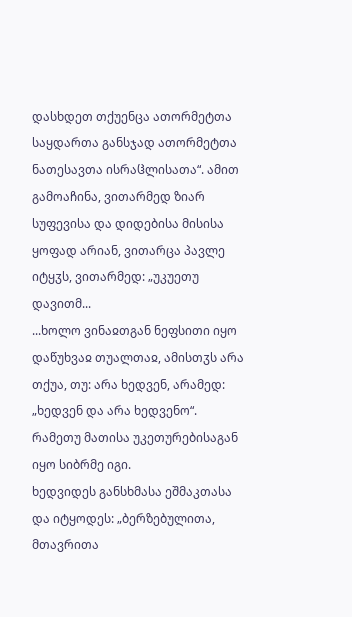დასხდეთ თქუენცა ათორმეტთა საყდართა განსჯად ათორმეტთა ნათესავთა ისრაჱლისათა“. ამით გამოაჩინა, ვითარმედ ზიარ სუფევისა და დიდებისა მისისა ყოფად არიან, ვითარცა პავლე იტყჳს, ვითარმედ: „უკუეთუ დავითმ...
...ხოლო ვინაჲთგან ნეფსითი იყო დაწუხვაჲ თუალთაჲ, ამისთჳს არა თქუა, თუ: არა ხედვენ, არამედ: „ხედვენ და არა ხედვენო“. რამეთუ მათისა უკეთურებისაგან იყო სიბრმე იგი.
ხედვიდეს განსხმასა ეშმაკთასა და იტყოდეს: „ბერზებულითა, მთავრითა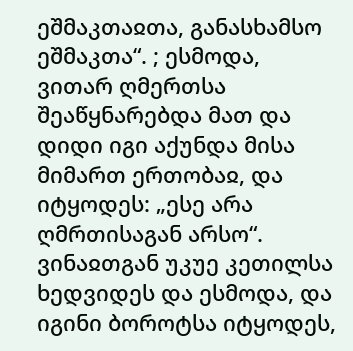ეშმაკთაჲთა, განასხამსო ეშმაკთა“. ; ესმოდა, ვითარ ღმერთსა შეაწყნარებდა მათ და დიდი იგი აქუნდა მისა მიმართ ერთობაჲ, და იტყოდეს: „ესე არა ღმრთისაგან არსო“. ვინაჲთგან უკუე კეთილსა ხედვიდეს და ესმოდა, და იგინი ბოროტსა იტყოდეს,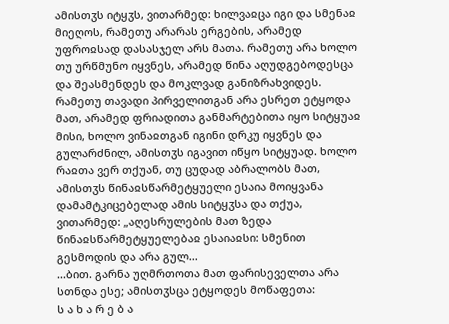ამისთჳს იტყჳს, ვითარმედ: ხილვაჲცა იგი და სმენაჲ მიეღოს, რამეთუ არარას ერგების, არამედ უფროჲსად დასასჯელ არს მათა. რამეთუ არა ხოლო თუ ურწმუნო იყვნეს, არამედ წინა აღუდგებოდესცა და შეასმენდეს და მოკლვად განიზრახვიდეს.
რამეთუ თავადი პირველითგან არა ესრეთ ეტყოდა მათ, არამედ ფრიადითა განმარტებითა იყო სიტყუაჲ მისი, ხოლო ვინაჲთგან იგინი დრკუ იყვნეს და გულარძნილ, ამისთჳს იგავით იწყო სიტყუად. ხოლო რაჲთა ვერ თქუან, თუ ცუდად აბრალობს მათ, ამისთჳს წინაჲსწარმეტყუელი ესაია მოიყვანა დამამტკიცებელად ამის სიტყჳსა და თქუა, ვითარმედ: „აღესრულების მათ ზედა წინაჲსწარმეტყუელებაჲ ესაიაჲსი: სმენით გესმოდის და არა გულ...
...ბით. გარნა უღმრთოთა მათ ფარისეველთა არა სთნდა ესე; ამისთჳსცა ეტყოდეს მოწაფეთა:
ს ა ხ ა რ ე ბ ა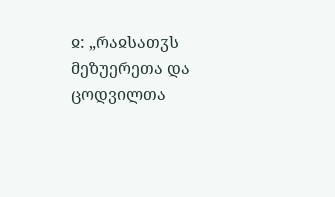ჲ: „რაჲსათჳს მეზუერეთა და ცოდვილთა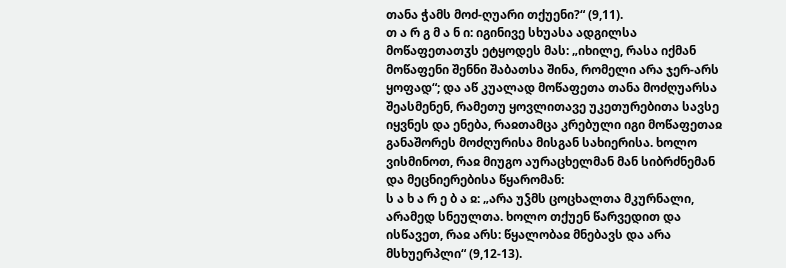თანა ჭამს მოძ-ღუარი თქუენი?“ (9,11).
თ ა რ გ მ ა ნ ი: იგინივე სხუასა ადგილსა მოწაფეთათჳს ეტყოდეს მას: „იხილე, რასა იქმან მოწაფენი შენნი შაბათსა შინა, რომელი არა ჯერ-არს ყოფად“; და აწ კუალად მოწაფეთა თანა მოძღუარსა შეასმენენ, რამეთუ ყოვლითავე უკეთურებითა სავსე იყვნეს და ენება, რაჲთამცა კრებული იგი მოწაფეთაჲ განაშორეს მოძღურისა მისგან სახიერისა. ხოლო ვისმინოთ, რაჲ მიუგო აურაცხელმან მან სიბრძნემან და მეცნიერებისა წყარომან:
ს ა ხ ა რ ე ბ ა ჲ: „არა უჴმს ცოცხალთა მკურნალი, არამედ სნეულთა. ხოლო თქუენ წარვედით და ისწავეთ, რაჲ არს: წყალობაჲ მნებავს და არა მსხუერპლი“ (9,12-13).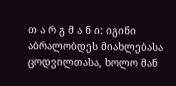თ ა რ გ მ ა ნ ი: იგინი აბრალობდეს მიახლებასა ცოდვილთასა, ხოლო მან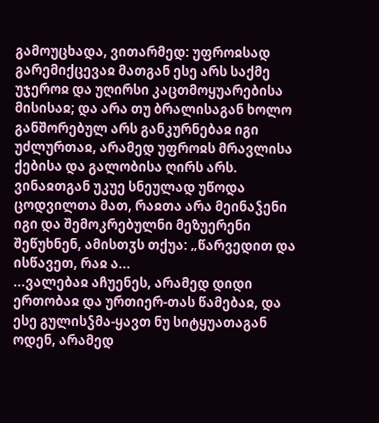გამოუცხადა, ვითარმედ: უფროჲსად გარემიქცევაჲ მათგან ესე არს საქმე უჯეროჲ და უღირსი კაცთმოყუარებისა მისისაჲ; და არა თუ ბრალისაგან ხოლო განშორებულ არს განკურნებაჲ იგი უძლურთაჲ, არამედ უფროჲს მრავლისა ქებისა და გალობისა ღირს არს. ვინაჲთგან უკუე სნეულად უწოდა ცოდვილთა მათ, რაჲთა არა მეინაჴენი იგი და შემოკრებულნი მეზუერენი შეწუხნენ, ამისთჳს თქუა: „წარვედით და ისწავეთ, რაჲ ა...
...ვალებაჲ აჩუენეს, არამედ დიდი ერთობაჲ და ურთიერ-თას წამებაჲ, და ესე გულისჴმა-ყავთ ნუ სიტყუათაგან ოდენ, არამედ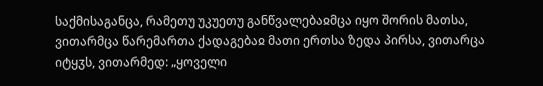საქმისაგანცა, რამეთუ უკუეთუ განწვალებაჲმცა იყო შორის მათსა, ვითარმცა წარემართა ქადაგებაჲ მათი ერთსა ზედა პირსა, ვითარცა იტყჳს, ვითარმედ: „ყოველი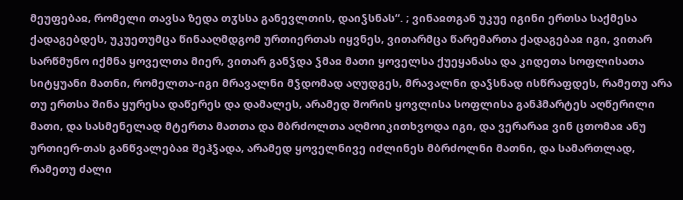მეუფებაჲ, რომელი თავსა ზედა თჳსსა განევლთის, დაიჴსნას“. ; ვინაჲთგან უკუე იგინი ერთსა საქმესა ქადაგებდეს, უკუეთუმცა წინააღმდგომ ურთიერთას იყვნეს, ვითარმცა წარემართა ქადაგებაჲ იგი, ვითარ სარწმუნო იქმნა ყოველთა მიერ, ვითარ განჴდა ჴმაჲ მათი ყოველსა ქუეყანასა და კიდეთა სოფლისათა სიტყუანი მათნი, რომელთა-იგი მრავალნი მჴდომად აღუდგეს, მრავალნი დაჴსნად ისწრაფდეს, რამეთუ არა თუ ერთსა შინა ყურესა დაწერეს და დამალეს, არამედ შორის ყოვლისა სოფლისა განჰმარტეს აღწერილი მათი, და სასმენელად მტერთა მათთა და მბრძოლთა აღმოიკითხვოდა იგი, და ვერარაჲ ვინ ცთომაჲ ანუ ურთიერ-თას განწვალებაჲ შეჰჴადა, არამედ ყოველნივე იძლინეს მბრძოლნი მათნი, და სამართლად, რამეთუ ძალი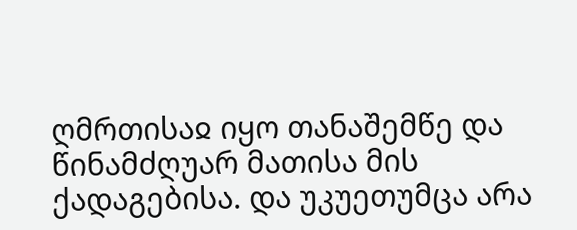ღმრთისაჲ იყო თანაშემწე და წინამძღუარ მათისა მის ქადაგებისა. და უკუეთუმცა არა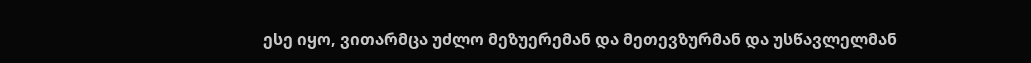ესე იყო, ვითარმცა უძლო მეზუერემან და მეთევზურმან და უსწავლელმან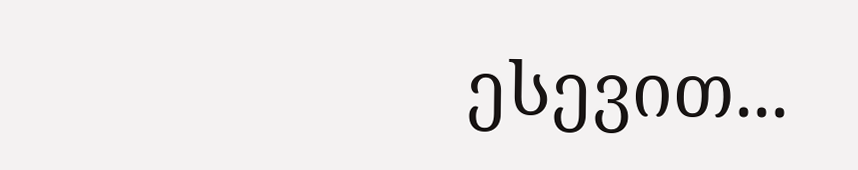ესევით...